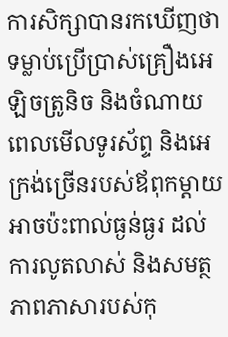ការសិក្សាបានរកឃើញថា ទម្លាប់ប្រើប្រាស់គ្រឿងអេឡិចត្រូនិច និងចំណាយពេលមើលទូរស័ព្ទ និងអេក្រង់ច្រើនរបស់ឪពុកម្ដាយ អាចប៉ះពាល់ធ្ងន់ធ្ងរ ដល់ការលូតលាស់ និងសមត្ថភាពភាសារបស់កុ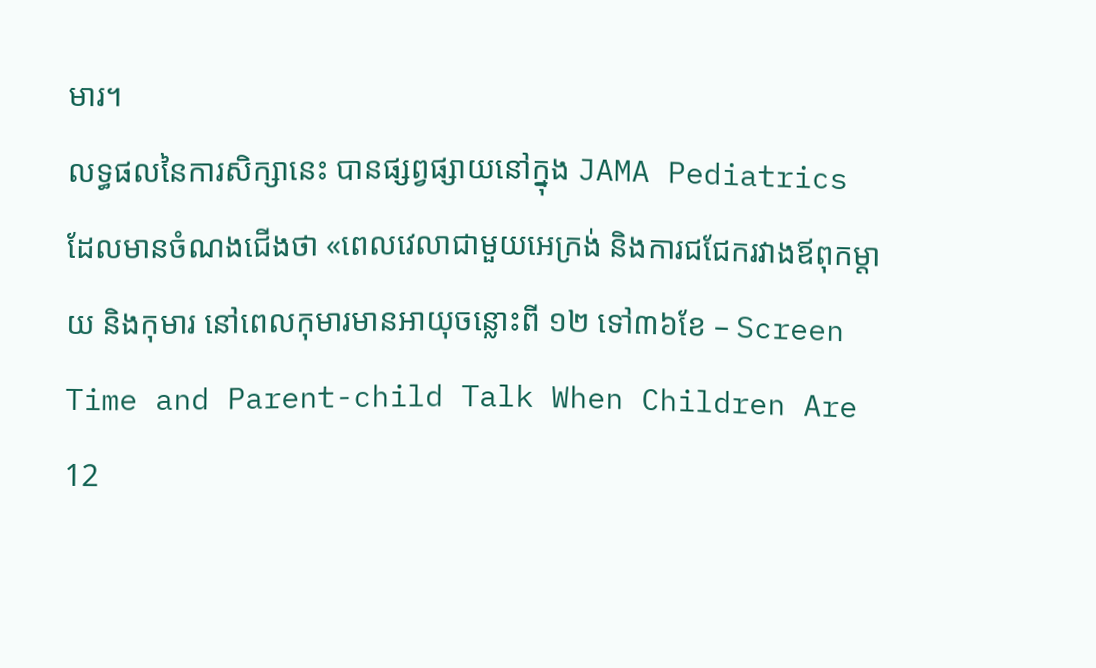មារ។
លទ្ធផលនៃការសិក្សានេះ បានផ្សព្វផ្សាយនៅក្នុង JAMA Pediatrics ដែលមានចំណងជើងថា «ពេលវេលាជាមួយអេក្រង់ និងការជជែករវាងឪពុកម្ដាយ និងកុមារ នៅពេលកុមារមានអាយុចន្លោះពី ១២ ទៅ៣៦ខែ – Screen Time and Parent-child Talk When Children Are 12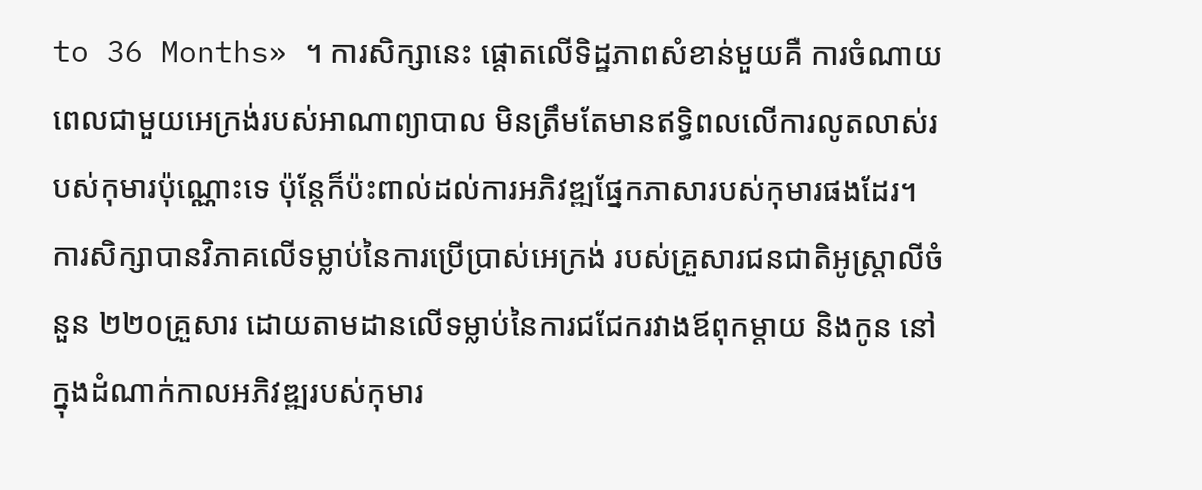to 36 Months» ។ ការសិក្សានេះ ផ្ដោតលើទិដ្ឋភាពសំខាន់មួយគឺ ការចំណាយពេលជាមួយអេក្រង់របស់អាណាព្យាបាល មិនត្រឹមតែមានឥទ្ធិពលលើការលូតលាស់របស់កុមារប៉ុណ្ណោះទេ ប៉ុន្តែក៏ប៉ះពាល់ដល់ការអភិវឌ្ឍផ្នែកភាសារបស់កុមារផងដែរ។
ការសិក្សាបានវិភាគលើទម្លាប់នៃការប្រើប្រាស់អេក្រង់ របស់គ្រួសារជនជាតិអូស្ត្រាលីចំនួន ២២០គ្រួសារ ដោយតាមដានលើទម្លាប់នៃការជជែករវាងឪពុកម្ដាយ និងកូន នៅក្នុងដំណាក់កាលអភិវឌ្ឍរបស់កុមារ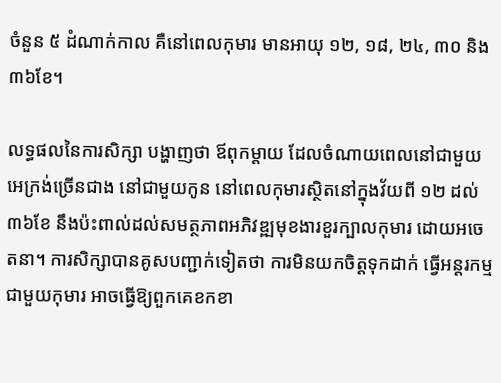ចំនួន ៥ ដំណាក់កាល គឺនៅពេលកុមារ មានអាយុ ១២, ១៨, ២៤, ៣០ និង៣៦ខែ។

លទ្ធផលនៃការសិក្សា បង្ហាញថា ឪពុកម្ដាយ ដែលចំណាយពេលនៅជាមួយអេក្រង់ច្រើនជាង នៅជាមួយកូន នៅពេលកុមារស្ថិតនៅក្នុងវ័យពី ១២ ដល់ ៣៦ខែ នឹងប៉ះពាល់ដល់សមត្ថភាពអភិវឌ្ឍមុខងារខួរក្បាលកុមារ ដោយអចេតនា។ ការសិក្សាបានគូសបញ្ជាក់ទៀតថា ការមិនយកចិត្តទុកដាក់ ធ្វើអន្តរកម្មជាមួយកុមារ អាចធ្វើឱ្យពួកគេខកខា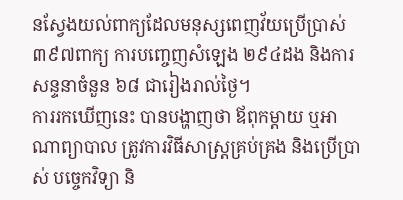នស្វែងយល់ពាក្យដែលមនុស្សពេញវ័យប្រើប្រាស់ ៣៩៧ពាក្យ ការបញ្ចេញសំឡេង ២៩៤ដង និងការសន្ទនាចំនួន ៦៨ ជារៀងរាល់ថ្ងៃ។
ការរកឃើញនេះ បានបង្ហាញថា ឪពុកម្ដាយ ឬអាណាព្យាបាល ត្រូវការវិធីសាស្ត្រគ្រប់គ្រង និងប្រើប្រាស់ បច្ចេកវិទ្យា និ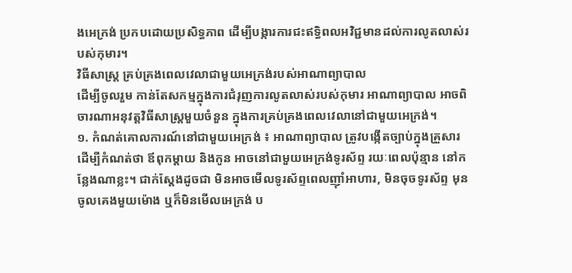ងអេក្រង់ ប្រកបដោយប្រសិទ្ធភាព ដើម្បីបង្ការការជះឥទ្ធិពលអវិជ្ជមានដល់ការលូតលាស់របស់កុមារ។
វិធីសាស្ត្រ គ្រប់គ្រងពេលវេលាជាមួយអេក្រង់របស់អាណាព្យាបាល
ដើម្បីចូលរួម កាន់តែសកម្មក្នុងការជំរុញការលូតលាស់របស់កុមារ អាណាព្យាបាល អាចពិចារណាអនុវត្តវិធីសាស្ត្រមួយចំនួន ក្នុងការគ្រប់គ្រងពេលវេលានៅជាមួយអេក្រង់។
១. កំណត់គោលការណ៍នៅជាមួយអេក្រង់ ៖ អាណាព្យាបាល ត្រូវបង្កើតច្បាប់ក្នុងគ្រួសារ ដើម្បីកំណត់ថា ឪពុកម្ដាយ និងកូន អាចនៅជាមួយអេក្រង់ទូរស័ព្ទ រយៈពេលប៉ុន្មាន នៅកន្លែងណាខ្លះ។ ជាក់ស្ដែងដូចជា មិនអាចមើលទូរស័ព្ទពេលញ៉ាំអាហារ, មិនចុចទូរស័ព្ទ មុនចូលគេងមួយម៉ោង ឬក៏មិនមើលអេក្រង់ ប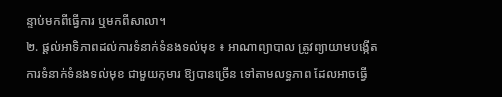ន្ទាប់មកពីធ្វើការ ឬមកពីសាលា។
២. ផ្ដល់អាទិភាពដល់ការទំនាក់ទំនងទល់មុខ ៖ អាណាព្យាបាល ត្រូវព្យាយាមបង្កើតការទំនាក់ទំនងទល់មុខ ជាមួយកុមារ ឱ្យបានច្រើន ទៅតាមលទ្ធភាព ដែលអាចធ្វើ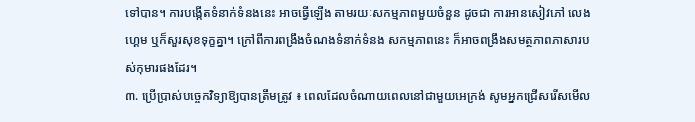ទៅបាន។ ការបង្កើតទំនាក់ទំនងនេះ អាចធ្វើឡើង តាមរយៈសកម្មភាពមួយចំនួន ដូចជា ការអានសៀវភៅ លេងហ្គេម ឬក៏សួរសុខទុក្ខគ្នា។ ក្រៅពីការពង្រឹងចំណងទំនាក់ទំនង សកម្មភាពនេះ ក៏អាចពង្រឹងសមត្ថភាពភាសារបស់កុមារផងដែរ។
៣. ប្រើប្រាស់បច្ចេកវិទ្យាឱ្យបានត្រឹមត្រូវ ៖ ពេលដែលចំណាយពេលនៅជាមួយអេក្រង់ សូមអ្នកជ្រើសរើសមើល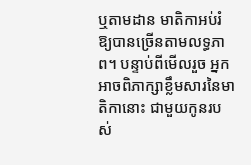ឬតាមដាន មាតិកាអប់រំឱ្យបានច្រើនតាមលទ្ធភាព។ បន្ទាប់ពីមើលរួច អ្នកអាចពិភាក្សាខ្លឹមសារនៃមាតិកានោះ ជាមួយកូនរបស់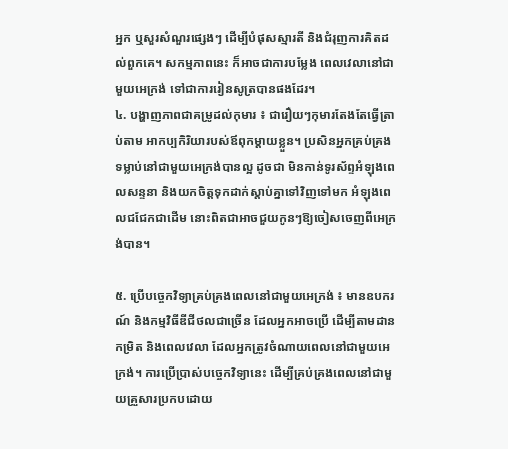អ្នក ឬសួរសំណួរផ្សេងៗ ដើម្បីបំផុសស្មារតី និងជំរុញការគិតដល់ពួកគេ។ សកម្មភាពនេះ ក៏អាចជាការបម្លែង ពេលវេលានៅជាមួយអេក្រង់ ទៅជាការរៀនសូត្របានផងដែរ។
៤. បង្ហាញភាពជាគម្រូដល់កុមារ ៖ ជារឿយៗកុមារតែងតែធ្វើត្រាប់តាម អាកប្បកិរិយារបស់ឪពុកម្ដាយខ្លួន។ ប្រសិនអ្នកគ្រប់គ្រងទម្លាប់នៅជាមួយអេក្រង់បានល្អ ដូចជា មិនកាន់ទូរស័ព្ទអំឡុងពេលសន្ទនា និងយកចិត្តទុកដាក់ស្ដាប់គ្នាទៅវិញទៅមក អំឡុងពេលជជែកជាដើម នោះពិតជាអាចជួយកូនៗឱ្យចៀសចេញពីអេក្រង់បាន។

៥. ប្រើបច្ចេកវិទ្យាគ្រប់គ្រងពេលនៅជាមួយអេក្រង់ ៖ មានឧបករណ៍ និងកម្មវិធីឌីជីថលជាច្រើន ដែលអ្នកអាចប្រើ ដើម្បីតាមដានកម្រិត និងពេលវេលា ដែលអ្នកត្រូវចំណាយពេលនៅជាមួយអេក្រង់។ ការប្រើប្រាស់បច្ចេកវិទ្យានេះ ដើម្បីគ្រប់គ្រងពេលនៅជាមួយគ្រួសារប្រកបដោយ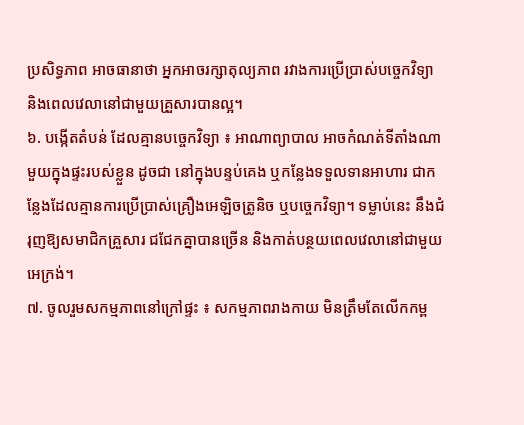ប្រសិទ្ធភាព អាចធានាថា អ្នកអាចរក្សាតុល្យភាព រវាងការប្រើប្រាស់បច្ចេកវិទ្យា និងពេលវេលានៅជាមួយគ្រួសារបានល្អ។
៦. បង្កើតតំបន់ ដែលគ្មានបច្ចេកវិទ្យា ៖ អាណាព្យាបាល អាចកំណត់ទីតាំងណាមួយក្នុងផ្ទះរបស់ខ្លួន ដូចជា នៅក្នុងបន្ទប់គេង ឬកន្លែងទទួលទានអាហារ ជាកន្លែងដែលគ្មានការប្រើប្រាស់គ្រឿងអេឡិចត្រូនិច ឬបច្ចេកវិទ្យា។ ទម្លាប់នេះ នឹងជំរុញឱ្យសមាជិកគ្រួសារ ជជែកគ្នាបានច្រើន និងកាត់បន្ថយពេលវេលានៅជាមួយអេក្រង់។
៧. ចូលរួមសកម្មភាពនៅក្រៅផ្ទះ ៖ សកម្មភាពរាងកាយ មិនត្រឹមតែលើកកម្ព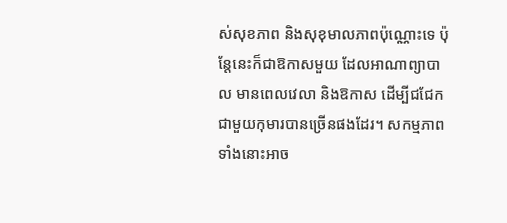ស់សុខភាព និងសុខុមាលភាពប៉ុណ្ណោះទេ ប៉ុន្តែនេះក៏ជាឱកាសមួយ ដែលអាណាព្យាបាល មានពេលវេលា និងឱកាស ដើម្បីជជែកជាមួយកុមារបានច្រើនផងដែរ។ សកម្មភាពទាំងនោះអាច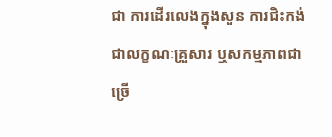ជា ការដើរលេងក្នុងសួន ការជិះកង់ជាលក្ខណៈគ្រួសារ ឬសកម្មភាពជាច្រើ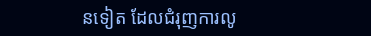នទៀត ដែលជំរុញការលូ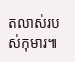តលាស់របស់កុមារ៕